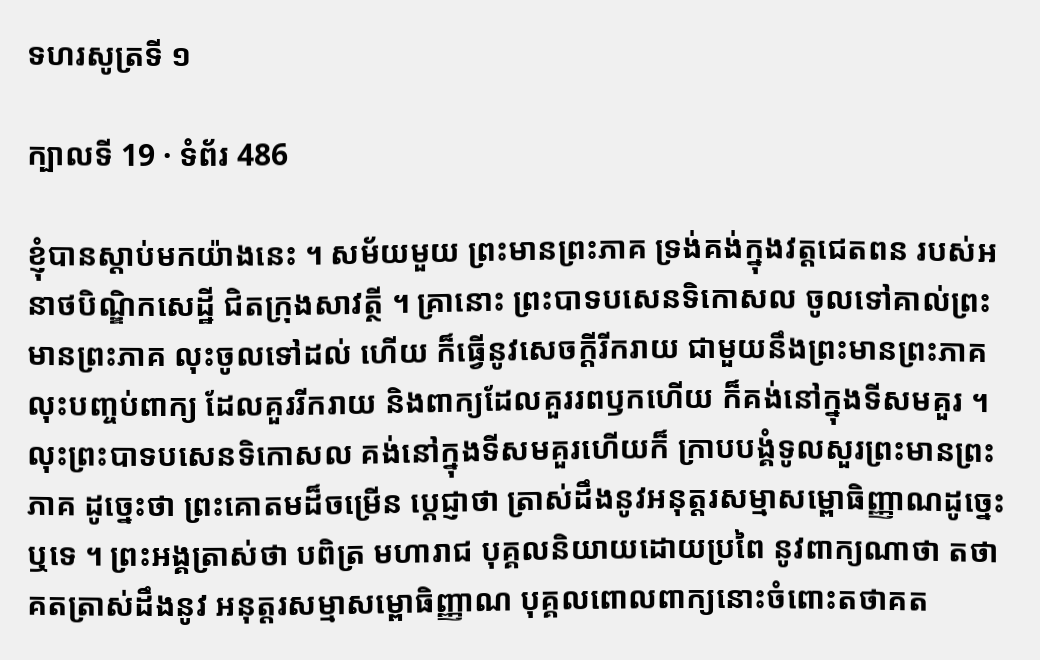ទហរសូត្រទី ១

ក្បាលទី 19 · ទំព័រ 486

ខ្ញុំបានស្តាប់មកយ៉ាងនេះ ។ សម័យមួយ ព្រះមានព្រះភាគ ទ្រង់គង់ក្នុងវត្តជេតពន របស់អនាថបិណ្ឌិកសេដ្ឋី ជិតក្រុងសាវត្ថី ។ គ្រានោះ ព្រះបាទបសេនទិកោសល ចូលទៅគាល់ព្រះមានព្រះភាគ លុះចូលទៅដល់ ហើយ ក៏ធ្វើនូវសេចក្តីរីករាយ ជាមួយនឹងព្រះមានព្រះភាគ លុះបញ្ចប់ពាក្យ ដែលគួររីករាយ និងពាក្យដែលគួររពឫកហើយ ក៏គង់នៅក្នុងទីសមគួរ ។ លុះព្រះបាទបសេនទិកោសល គង់នៅក្នុងទីសមគួរហើយក៏ ក្រាបបង្គំទូលសួរព្រះមានព្រះភាគ ដូច្នេះថា ព្រះគោតមដ៏ចម្រើន ប្តេជ្ញាថា ត្រាស់ដឹងនូវអនុត្តរសម្មាសម្ពោធិញ្ញាណដូច្នេះឬទេ ។ ព្រះអង្គត្រាស់ថា បពិត្រ មហារាជ បុគ្គលនិយាយដោយប្រពៃ នូវពាក្យណាថា តថាគតត្រាស់ដឹងនូវ អនុត្តរសម្មាសម្ពោធិញ្ញាណ បុគ្គលពោលពាក្យនោះចំពោះតថាគត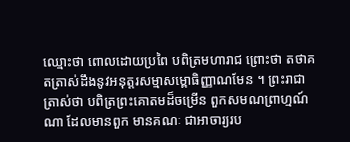ឈ្មោះថា ពោលដោយប្រពៃ បពិត្រមហារាជ ព្រោះថា តថាគតត្រាស់ដឹងនូវអនុត្តរសម្មាសម្ពោធិញ្ញាណមែន ។ ព្រះរាជាត្រាស់ថា បពិត្រព្រះគោតមដ៏ចម្រើន ពួកសមណព្រាហ្មណ៍ណា ដែលមានពួក មានគណៈ ជាអាចារ្យរប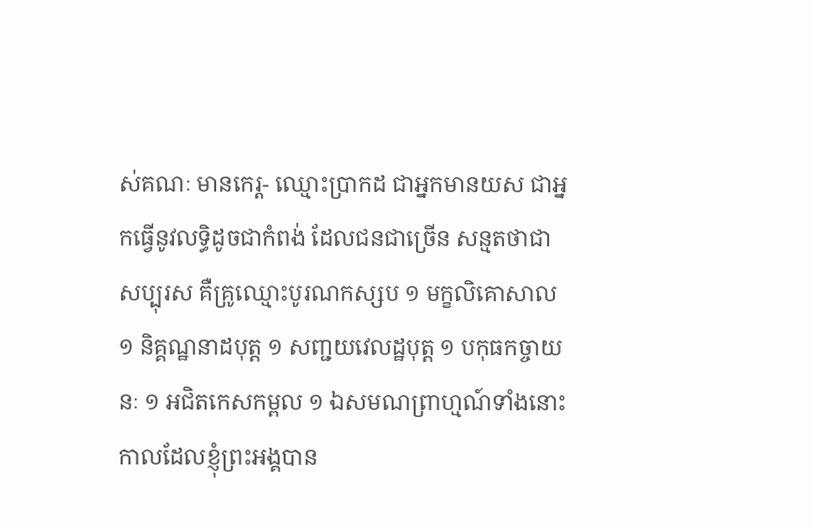ស់គណៈ មានកេរ្ត- ឈ្មោះប្រាកដ ជាអ្នកមានយស ជាអ្នកធ្វើនូវលទ្ធិដូចជាកំពង់ ដែលជនជាច្រើន សន្មតថាជាសប្បុរស គឺគ្រូឈ្មោះបូរណកស្សប ១ មក្ខលិគោសាល ១ និគ្គណ្ឋនាដបុត្ត ១ សញ្ជយវេលដ្ឋបុត្ត ១ បកុធកច្ចាយនៈ ១ អជិតកេសកម្ពល ១ ឯសមណព្រាហ្មណ៍ទាំងនោះ កាលដែលខ្ញុំព្រះអង្គបាន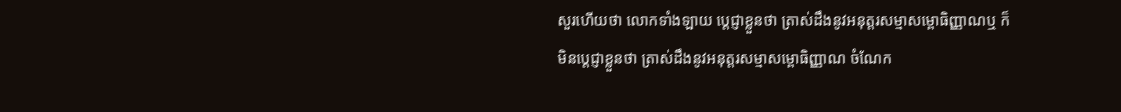សួរហើយថា លោកទាំងឡាយ ប្តេជ្ញាខ្លួនថា ត្រាស់ដឹងនូវអនុត្តរសម្មាសម្ពោធិញ្ញាណឬ ក៏ មិនប្តេជ្ញាខ្លួនថា ត្រាស់ដឹងនូវអនុត្តរសម្មាសម្ពោធិញ្ញាណ ចំណែក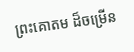ព្រះគោតម ដ៏ចម្រើន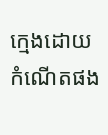ក្មេងដោយកំណើតផង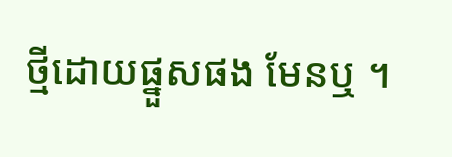ថ្មីដោយផ្នួសផង មែនឬ ។